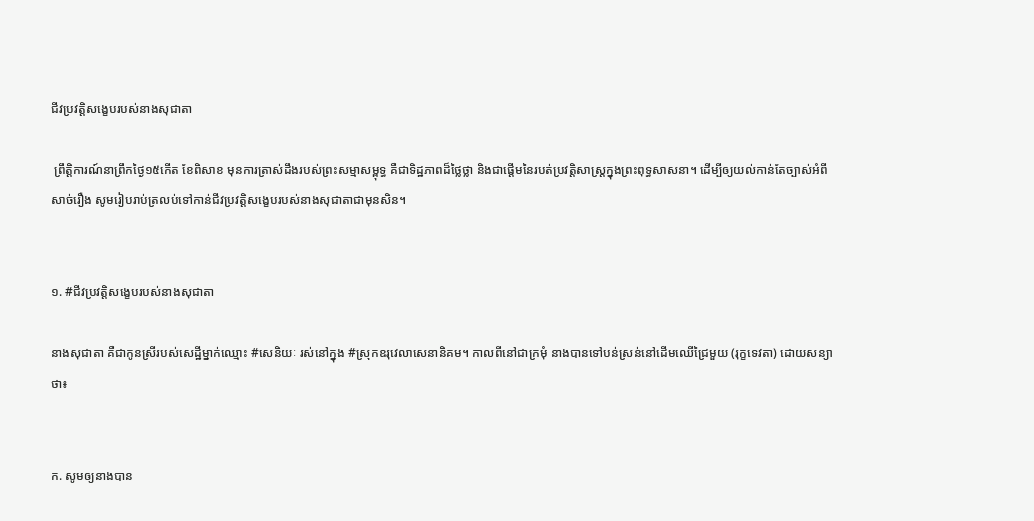ជីវប្រវត្តិសង្ខេបរបស់នាងសុជាតា

 ព្រឹត្តិការណ៍នាព្រឹកថ្ងៃ១៥កើត ខែពិសាខ មុនការត្រាស់ដឹងរបស់ព្រះសម្មាសម្ពុទ្ធ គឺជាទិដ្ឋភាពដ៏ថ្លៃថ្លា និងជាផ្ដើមនៃរបត់ប្រវត្តិសាស្ត្រក្នុងព្រះពុទ្ធសាសនា។ ដើម្បីឲ្យយល់កាន់តែច្បាស់អំពីសាច់រឿង សូមរៀបរាប់ត្រលប់ទៅកាន់ជីវប្រវត្តិសង្ខេបរបស់នាងសុជាតាជាមុនសិន។


១. #ជីវប្រវត្តិសង្ខេបរបស់នាងសុជាតា

នាងសុជាតា គឺជាកូនស្រីរបស់សេដ្ឋីម្នាក់ឈ្មោះ #សេនិយៈ រស់នៅក្នុង #ស្រុកឧរុវេលាសេនានិគម។ កាលពីនៅជាក្រមុំ នាងបានទៅបន់ស្រន់នៅដើមឈើជ្រៃមួយ (រុក្ខទេវតា) ដោយសន្យាថា៖


ក. សូមឲ្យនាងបាន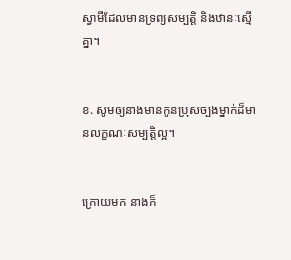ស្វាមីដែលមានទ្រព្យសម្បត្តិ និងឋានៈស្មើគ្នា។


ខ. សូមឲ្យនាងមានកូនប្រុសច្បងម្នាក់ដ៏មានលក្ខណៈសម្បត្តិល្អ។


ក្រោយមក នាងក៏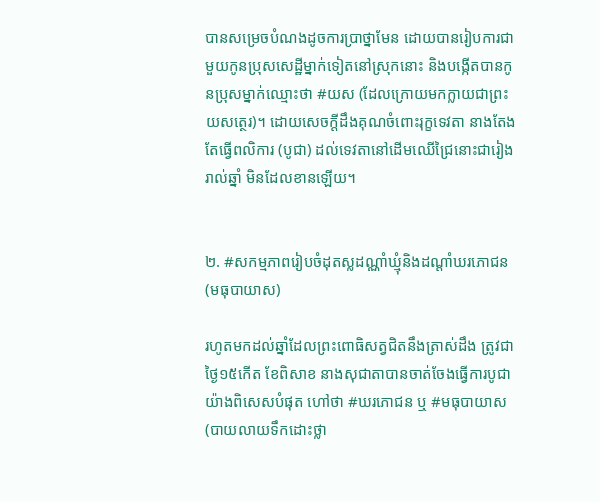បានសម្រេចបំណងដូចការប្រាថ្នាមែន ដោយបានរៀបការជាមួយកូនប្រុសសេដ្ឋីម្នាក់ទៀតនៅស្រុកនោះ និងបង្កើតបានកូនប្រុសម្នាក់ឈ្មោះថា #យស (ដែលក្រោយមកក្លាយជាព្រះយសត្ថេរ)។ ដោយសេចក្ដីដឹងគុណចំពោះរុក្ខទេវតា នាងតែងតែធ្វើពលិការ (បូជា) ដល់ទេវតានៅដើមឈើជ្រៃនោះជារៀងរាល់ឆ្នាំ មិនដែលខានឡើយ។


២. #សកម្មភាពរៀបចំដុតស្លដណ្ណាំឃ្មុំនិងដណ្តាំឃរភោជន (មធុបាយាស)

រហូតមកដល់ឆ្នាំដែលព្រះពោធិសត្វជិតនឹងត្រាស់ដឹង ត្រូវជាថ្ងៃ១៥កើត ខែពិសាខ នាងសុជាតាបានចាត់ចែងធ្វើការបូជាយ៉ាងពិសេសបំផុត ហៅថា #ឃរភោជន ឬ #មធុបាយាស (បាយលាយទឹកដោះថ្លា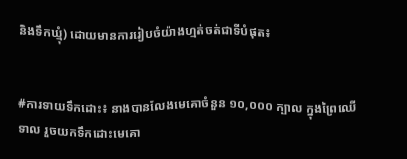និងទឹកឃ្មុំ) ដោយមានការរៀបចំយ៉ាងហ្មត់ចត់ជាទីបំផុត៖


#ការទាយទឹកដោះ៖ នាងបានលែងមេគោចំនួន ១០,០០០ ក្បាល ក្នុងព្រៃឈើទាល រួចយកទឹកដោះមេគោ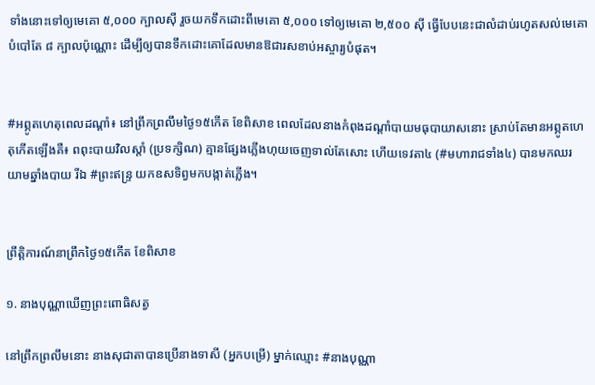ទាំងនោះទៅឲ្យមេគោ ៥,០០០ ក្បាលស៊ី រួចយកទឹកដោះពីមេគោ ៥,០០០ ទៅឲ្យមេគោ ២,៥០០ ស៊ី ធ្វើបែបនេះជាលំដាប់រហូតសល់មេគោបំបៅតែ ៨ ក្បាលប៉ុណ្ណោះ ដើម្បីឲ្យបានទឹកដោះគោដែលមានឱជារសខាប់អស្ចារ្យបំផុត។


#អព្ភូតហេតុពេលដណ្តាំ៖ នៅព្រឹកព្រលឹមថ្ងៃ១៥កើត ខែពិសាខ ពេលដែលនាងកំពុងដណ្តាំបាយមធុបាយាសនោះ ស្រាប់តែមានអព្ភូតហេតុកើតឡើងគឺ៖ ពពុះបាយវិលស្តាំ (ប្រទក្សិណ) គ្មានផ្សែងភ្លើងហុយចេញទាល់តែសោះ ហើយទេវតា៤ (#មហារាជទាំង៤) បានមកឈរយាមឆ្នាំងបាយ រីឯ #ព្រះឥន្ទ្រ យកឧសទិព្វមកបង្កាត់ភ្លើង។


ព្រឹត្តិការណ៍នាព្រឹកថ្ងៃ១៥កើត ខែពិសាខ

១. នាងបុណ្ណាឃើញព្រះពោធិសត្វ

នៅព្រឹកព្រលឹមនោះ នាងសុជាតាបានប្រើនាងទាសី (អ្នកបម្រើ) ម្នាក់ឈ្មោះ #នាងបុណ្ណា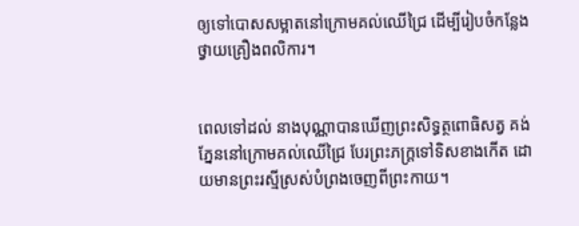ឲ្យទៅបោសសម្អាតនៅក្រោមគល់ឈើជ្រៃ ដើម្បីរៀបចំកន្លែងថ្វាយគ្រឿងពលិការ។


ពេលទៅដល់ នាងបុណ្ណាបានឃើញព្រះសិទ្ធត្ថពោធិសត្វ គង់ភ្នែននៅក្រោមគល់ឈើជ្រៃ បែរព្រះភក្ត្រទៅទិសខាងកើត ដោយមានព្រះរស្មីស្រស់បំព្រងចេញពីព្រះកាយ។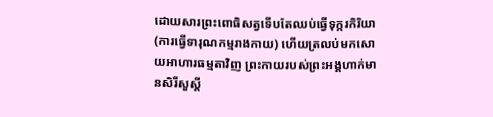ដោយសារព្រះពោធិសត្វទើបតែឈប់ធ្វើទុក្ករកិរិយា (ការធ្វើទារុណកម្មរាងកាយ) ហើយត្រលប់មកសោយអាហារធម្មតាវិញ ព្រះកាយរបស់ព្រះអង្គហាក់មានសិរីសួស្តី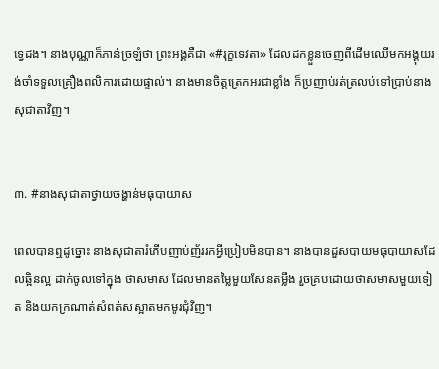ទ្វេដង។ នាងបុណ្ណាក៏ភាន់ច្រឡំថា ព្រះអង្គគឺជា «#រុក្ខទេវតា» ដែលដកខ្លួនចេញពីដើមឈើមកអង្គុយរង់ចាំទទួលគ្រឿងពលិការដោយផ្ទាល់។ នាងមានចិត្តត្រេកអរជាខ្លាំង ក៏ប្រញាប់រត់ត្រលប់ទៅប្រាប់នាងសុជាតាវិញ។


៣. #នាងសុជាតាថ្វាយចង្ហាន់មធុបាយាស

ពេលបានឮដូច្នោះ នាងសុជាតារំភើបញាប់ញ័ររកអ្វីប្រៀបមិនបាន។ នាងបានដួសបាយមធុបាយាសដែលឆ្អិនល្អ ដាក់ចូលទៅក្នុង ថាសមាស ដែលមានតម្លៃមួយសែនតម្លឹង រួចគ្របដោយថាសមាសមួយទៀត និងយកក្រណាត់សំពត់សស្អាតមកមូរជុំវិញ។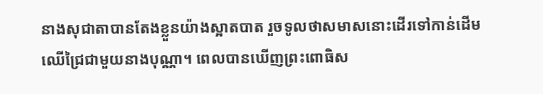នាងសុជាតាបានតែងខ្លួនយ៉ាងស្អាតបាត រួចទូលថាសមាសនោះដើរទៅកាន់ដើមឈើជ្រៃជាមួយនាងបុណ្ណា។ ពេលបានឃើញព្រះពោធិស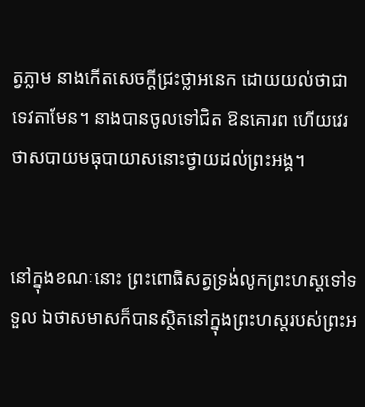ត្វភ្លាម នាងកើតសេចក្តីជ្រះថ្លាអនេក ដោយយល់ថាជាទេវតាមែន។ នាងបានចូលទៅជិត ឱនគោរព ហើយវេរថាសបាយមធុបាយាសនោះថ្វាយដល់ព្រះអង្គ។


នៅក្នុងខណៈនោះ ព្រះពោធិសត្វទ្រង់លូកព្រះហស្តទៅទទួល ឯថាសមាសក៏បានស្ថិតនៅក្នុងព្រះហស្តរបស់ព្រះអ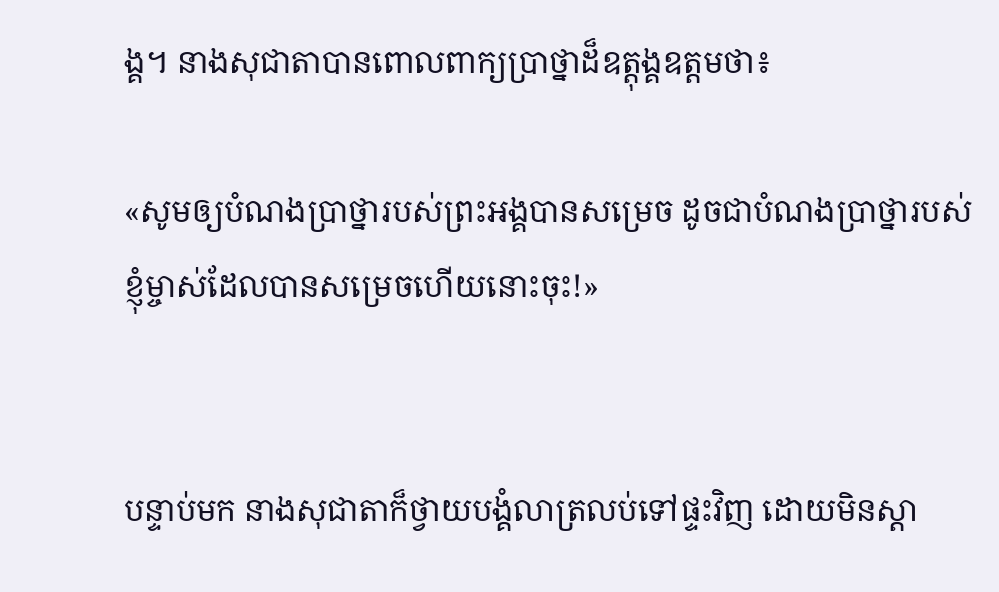ង្គ។ នាងសុជាតាបានពោលពាក្យប្រាថ្នាដ៏ឧត្តុង្គឧត្តមថា៖

«សូមឲ្យបំណងប្រាថ្នារបស់ព្រះអង្គបានសម្រេច ដូចជាបំណងប្រាថ្នារបស់ខ្ញុំម្ចាស់ដែលបានសម្រេចហើយនោះចុះ!»


បន្ទាប់មក នាងសុជាតាក៏ថ្វាយបង្គំលាត្រលប់ទៅផ្ទះវិញ ដោយមិនស្តា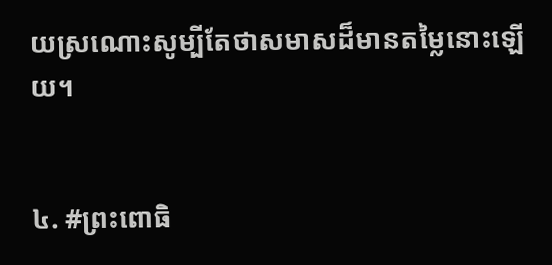យស្រណោះសូម្បីតែថាសមាសដ៏មានតម្លៃនោះឡើយ។


៤. #ព្រះពោធិ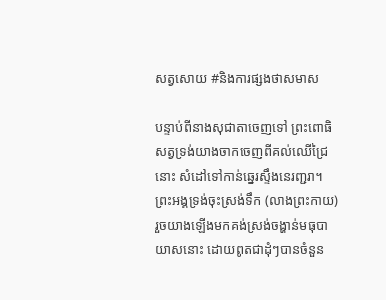សត្វសោយ #និងការផ្សងថាសមាស

បន្ទាប់ពីនាងសុជាតាចេញទៅ ព្រះពោធិសត្វទ្រង់យាងចាកចេញពីគល់ឈើជ្រៃនោះ សំដៅទៅកាន់ឆ្នេរស្ទឹងនេរញ្ជរា។ ព្រះអង្គទ្រង់ចុះស្រង់ទឹក (លាងព្រះកាយ) រួចយាងឡើងមកគង់ស្រង់ចង្ហាន់មធុបាយាសនោះ ដោយពូតជាដុំៗបានចំនួន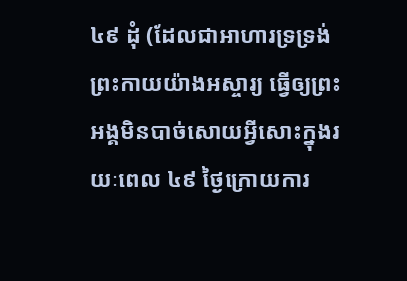៤៩ ដុំ (ដែលជាអាហារទ្រទ្រង់ព្រះកាយយ៉ាងអស្ចារ្យ ធ្វើឲ្យព្រះអង្គមិនបាច់សោយអ្វីសោះក្នុងរយៈពេល ៤៩ ថ្ងៃក្រោយការ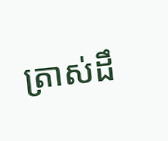ត្រាស់ដឹ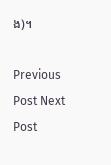ង)។

Previous Post Next Post